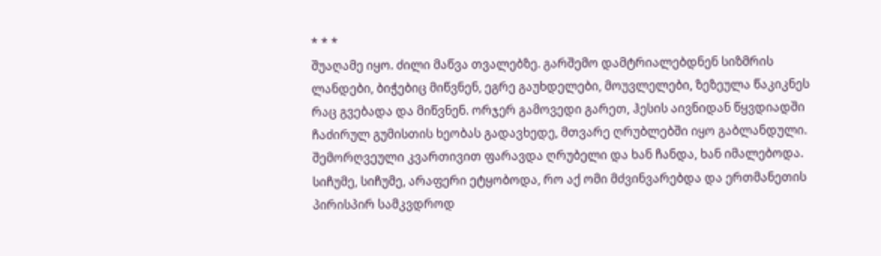* * *
შუაღამე იყო. ძილი მაწვა თვალებზე. გარშემო დამტრიალებდნენ სიზმრის ლანდები, ბიჭებიც მიწვნენ, ეგრე გაუხდელები, მოუვლელები, ზეზეულა წაკიკნეს რაც გვებადა და მიწვნენ. ორჯერ გამოვედი გარეთ, ჰესის აივნიდან წყვდიადში ჩაძირულ გუმისთის ხეობას გადავხედე, მთვარე ღრუბლებში იყო გაბლანდული. შემორღვეული კვართივით ფარავდა ღრუბელი და ხან ჩანდა, ხან იმალებოდა.
სიჩუმე, სიჩუმე, არაფერი ეტყობოდა, რო აქ ომი მძვინვარებდა და ერთმანეთის პირისპირ სამკვდროდ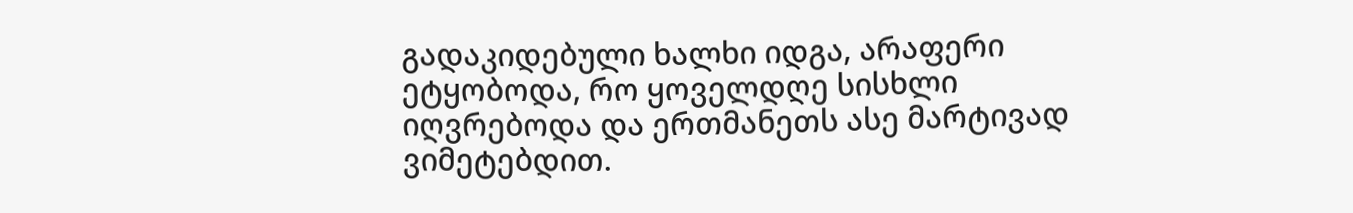გადაკიდებული ხალხი იდგა, არაფერი ეტყობოდა, რო ყოველდღე სისხლი იღვრებოდა და ერთმანეთს ასე მარტივად ვიმეტებდით.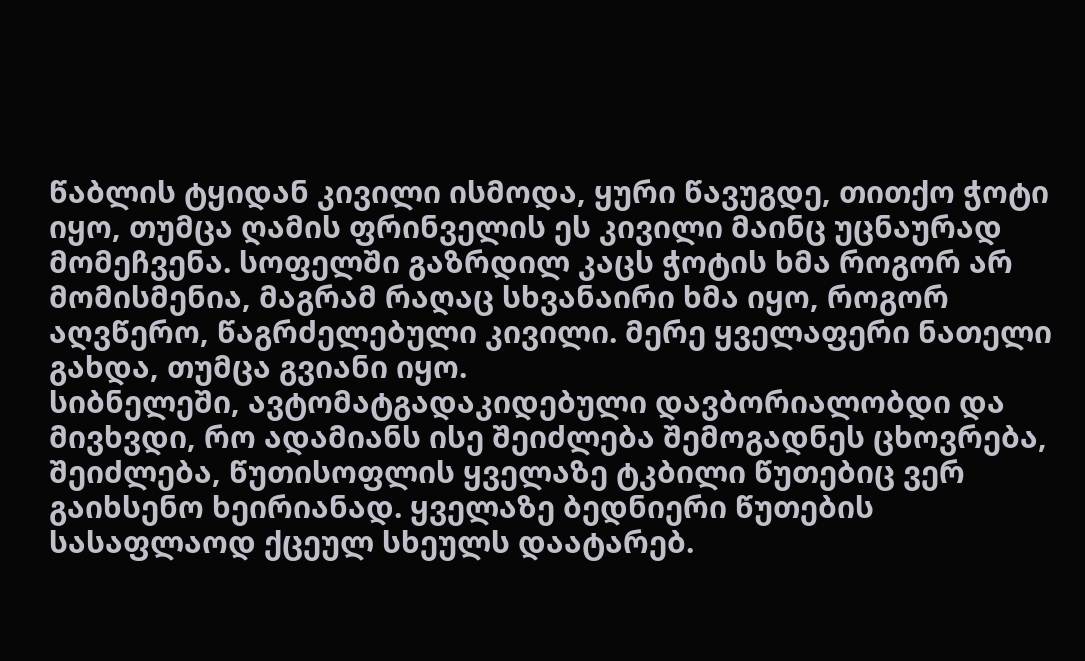წაბლის ტყიდან კივილი ისმოდა, ყური წავუგდე, თითქო ჭოტი იყო, თუმცა ღამის ფრინველის ეს კივილი მაინც უცნაურად მომეჩვენა. სოფელში გაზრდილ კაცს ჭოტის ხმა როგორ არ მომისმენია, მაგრამ რაღაც სხვანაირი ხმა იყო, როგორ აღვწერო, წაგრძელებული კივილი. მერე ყველაფერი ნათელი გახდა, თუმცა გვიანი იყო.
სიბნელეში, ავტომატგადაკიდებული დავბორიალობდი და მივხვდი, რო ადამიანს ისე შეიძლება შემოგადნეს ცხოვრება, შეიძლება, წუთისოფლის ყველაზე ტკბილი წუთებიც ვერ გაიხსენო ხეირიანად. ყველაზე ბედნიერი წუთების სასაფლაოდ ქცეულ სხეულს დაატარებ.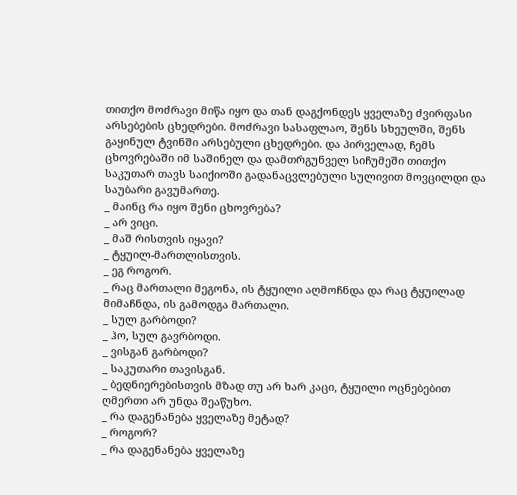თითქო მოძრავი მიწა იყო და თან დაგქონდეს ყველაზე ძვირფასი არსებების ცხედრები. მოძრავი სასაფლაო, შენს სხეულში, შენს გაყინულ ტვინში არსებული ცხედრები. და პირველად, ჩემს ცხოვრებაში იმ საშინელ და დამთრგუნველ სიჩუმეში თითქო საკუთარ თავს საიქიოში გადანაცვლებული სულივით მოვცილდი და საუბარი გავუმართე.
_ მაინც რა იყო შენი ცხოვრება?
_ არ ვიცი.
_ მაშ რისთვის იყავი?
_ ტყუილ-მართლისთვის.
_ ეგ როგორ.
_ რაც მართალი მეგონა, ის ტყუილი აღმოჩნდა და რაც ტყუილად მიმაჩნდა, ის გამოდგა მართალი.
_ სულ გარბოდი?
_ ჰო, სულ გავრბოდი.
_ ვისგან გარბოდი?
_ საკუთარი თავისგან.
_ ბედნიერებისთვის მზად თუ არ ხარ კაცი, ტყუილი ოცნებებით ღმერთი არ უნდა შეაწუხო.
_ რა დაგენანება ყველაზე მეტად?
_ როგორ?
_ რა დაგენანება ყველაზე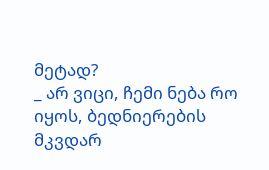მეტად?
_ არ ვიცი, ჩემი ნება რო იყოს, ბედნიერების მკვდარ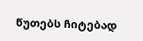წუთებს ჩიტებად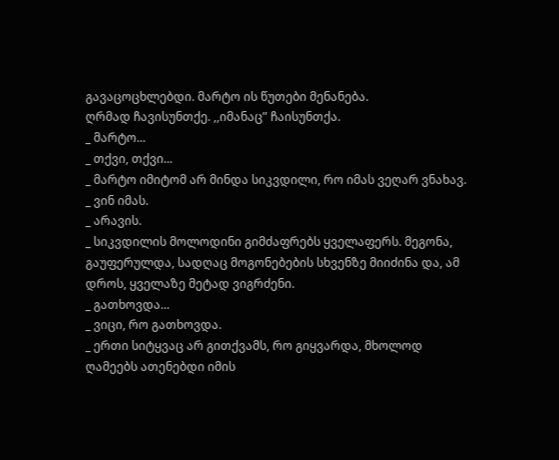გავაცოცხლებდი. მარტო ის წუთები მენანება.
ღრმად ჩავისუნთქე. ,,იმანაც” ჩაისუნთქა.
_ მარტო...
_ თქვი, თქვი...
_ მარტო იმიტომ არ მინდა სიკვდილი, რო იმას ვეღარ ვნახავ.
_ ვინ იმას.
_ არავის.
_ სიკვდილის მოლოდინი გიმძაფრებს ყველაფერს. მეგონა, გაუფერულდა, სადღაც მოგონებების სხვენზე მიიძინა და, ამ დროს, ყველაზე მეტად ვიგრძენი.
_ გათხოვდა...
_ ვიცი, რო გათხოვდა.
_ ერთი სიტყვაც არ გითქვამს, რო გიყვარდა, მხოლოდ ღამეებს ათენებდი იმის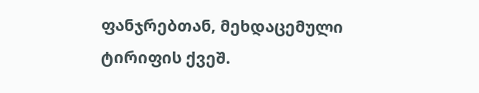ფანჯრებთან, მეხდაცემული ტირიფის ქვეშ.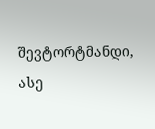შევტორტმანდი, ასე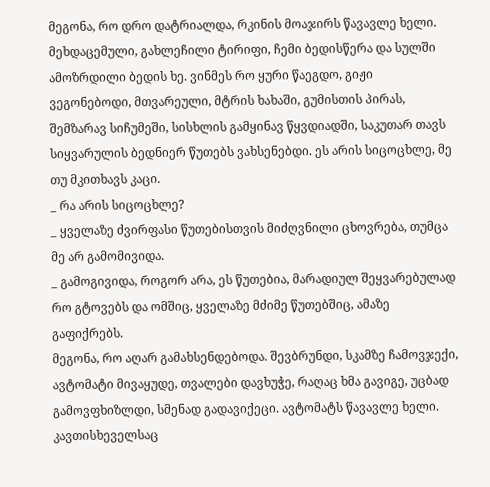მეგონა, რო დრო დატრიალდა, რკინის მოაჯირს წავავლე ხელი.
მეხდაცემული, გახლეჩილი ტირიფი, ჩემი ბედისწერა და სულში ამოზრდილი ბედის ხე. ვინმეს რო ყური წაეგდო, გიჟი ვეგონებოდი, მთვარეული, მტრის ხახაში, გუმისთის პირას, შემზარავ სიჩუმეში, სისხლის გამყინავ წყვდიადში, საკუთარ თავს სიყვარულის ბედნიერ წუთებს ვახსენებდი. ეს არის სიცოცხლე, მე თუ მკითხავს კაცი.
_ რა არის სიცოცხლე?
_ ყველაზე ძვირფასი წუთებისთვის მიძღვნილი ცხოვრება, თუმცა მე არ გამომივიდა.
_ გამოგივიდა, როგორ არა, ეს წუთებია, მარადიულ შეყვარებულად რო გტოვებს და ომშიც, ყველაზე მძიმე წუთებშიც, ამაზე გაფიქრებს.
მეგონა, რო აღარ გამახსენდებოდა. შევბრუნდი, სკამზე ჩამოვჯექი, ავტომატი მივაყუდე, თვალები დავხუჭე, რაღაც ხმა გავიგე, უცბად გამოვფხიზლდი, სმენად გადავიქეცი. ავტომატს წავავლე ხელი. კავთისხეველსაც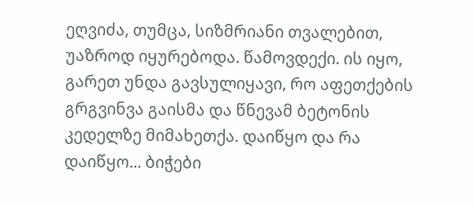ეღვიძა, თუმცა, სიზმრიანი თვალებით, უაზროდ იყურებოდა. წამოვდექი. ის იყო, გარეთ უნდა გავსულიყავი, რო აფეთქების გრგვინვა გაისმა და წნევამ ბეტონის კედელზე მიმახეთქა. დაიწყო და რა დაიწყო... ბიჭები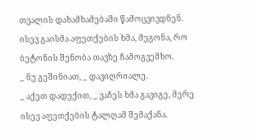თვალის დახამხამებაში წამოცვივდნენ. ისევ გაისმა აფეთქების ხმა, მეგონა, რო ბეტონის შენობა თავზე ჩამოგვემხო.
_ ნუ გეშინიათ, _ დავიღრიალე.
_ აქეთ დადექით, _ ვაჩეს ხმა გავიგე, მერე ისევ აფეთქების ტალღამ შემაქანა.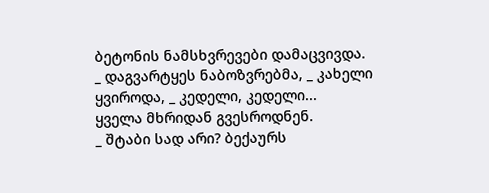ბეტონის ნამსხვრევები დამაცვივდა.
_ დაგვარტყეს ნაბოზვრებმა, _ კახელი ყვიროდა, _ კედელი, კედელი...
ყველა მხრიდან გვესროდნენ.
_ შტაბი სად არი? ბექაურს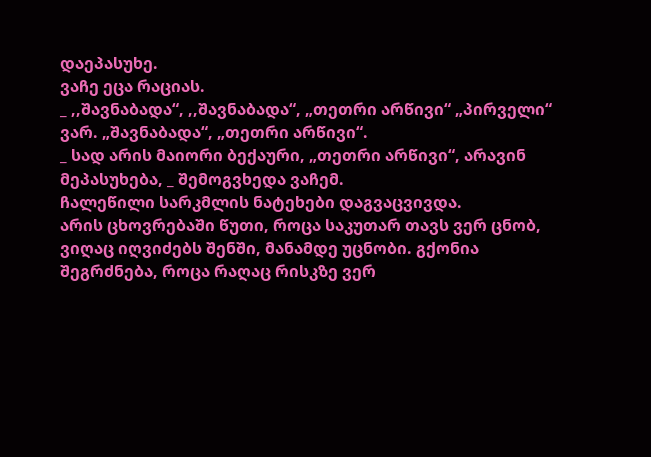დაეპასუხე.
ვაჩე ეცა რაციას.
_ ,,შავნაბადა“, ,,შავნაბადა“, „თეთრი არწივი“ „პირველი“ ვარ. „შავნაბადა“, „თეთრი არწივი“.
_ სად არის მაიორი ბექაური, „თეთრი არწივი“, არავინ მეპასუხება, _ შემოგვხედა ვაჩემ.
ჩალეწილი სარკმლის ნატეხები დაგვაცვივდა.
არის ცხოვრებაში წუთი, როცა საკუთარ თავს ვერ ცნობ, ვიღაც იღვიძებს შენში, მანამდე უცნობი. გქონია შეგრძნება, როცა რაღაც რისკზე ვერ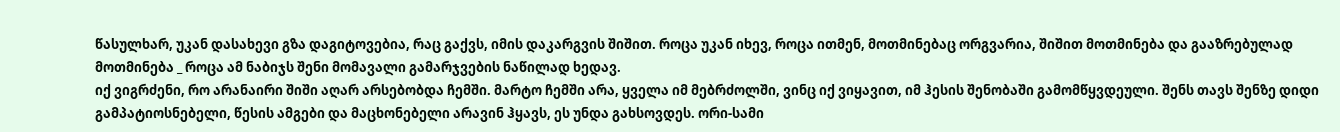წასულხარ, უკან დასახევი გზა დაგიტოვებია, რაც გაქვს, იმის დაკარგვის შიშით. როცა უკან იხევ, როცა ითმენ, მოთმინებაც ორგვარია, შიშით მოთმინება და გააზრებულად მოთმინება _ როცა ამ ნაბიჯს შენი მომავალი გამარჯვების ნაწილად ხედავ.
იქ ვიგრძენი, რო არანაირი შიში აღარ არსებობდა ჩემში. მარტო ჩემში არა, ყველა იმ მებრძოლში, ვინც იქ ვიყავით, იმ ჰესის შენობაში გამომწყვდეული. შენს თავს შენზე დიდი გამპატიოსნებელი, წესის ამგები და მაცხონებელი არავინ ჰყავს, ეს უნდა გახსოვდეს. ორი-სამი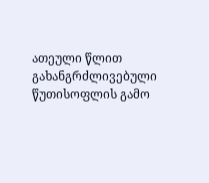ათეული წლით გახანგრძლივებული წუთისოფლის გამო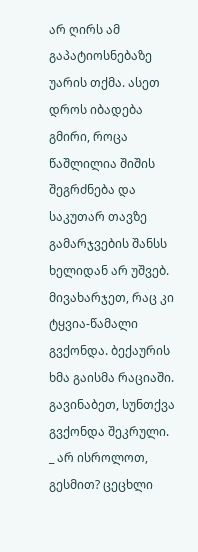არ ღირს ამ გაპატიოსნებაზე უარის თქმა. ასეთ დროს იბადება გმირი, როცა წაშლილია შიშის შეგრძნება და საკუთარ თავზე გამარჯვების შანსს ხელიდან არ უშვებ.
მივახარჯეთ, რაც კი ტყვია-წამალი გვქონდა. ბექაურის ხმა გაისმა რაციაში. გავინაბეთ, სუნთქვა გვქონდა შეკრული.
_ არ ისროლოთ, გესმით? ცეცხლი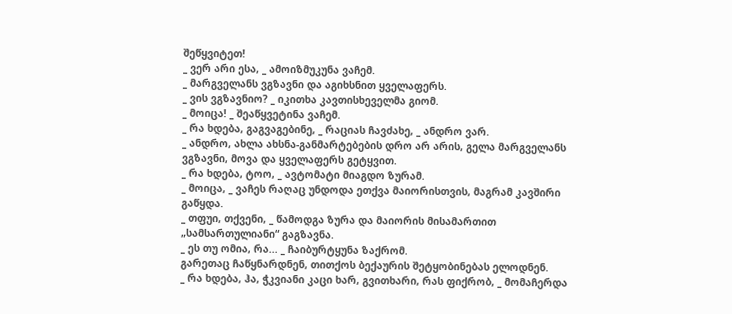შეწყვიტეთ!
_ ვერ არი ესა, _ ამოიზმუკუნა ვაჩემ.
_ მარგველანს ვგზავნი და აგიხსნით ყველაფერს.
_ ვის ვგზავნიო? _ იკითხა კავთისხეველმა გიომ.
_ მოიცა! _ შეაწყვეტინა ვაჩემ.
_ რა ხდება, გაგვაგებინე, _ რაციას ჩავძახე, _ ანდრო ვარ.
_ ანდრო, ახლა ახსნა-განმარტებების დრო არ არის, გელა მარგველანს ვგზავნი, მოვა და ყველაფერს გეტყვით.
_ რა ხდება, ტოო, _ ავტომატი მიაგდო ზურამ.
_ მოიცა, _ ვაჩეს რაღაც უნდოდა ეთქვა მაიორისთვის, მაგრამ კავშირი გაწყდა.
_ თფუი, თქვენი, _ წამოდგა ზურა და მაიორის მისამართით „სამსართულიანი“ გაგზავნა.
_ ეს თუ ომია, რა... _ ჩაიბურტყუნა ზაქრომ.
გარეთაც ჩაწყნარდნენ, თითქოს ბექაურის შეტყობინებას ელოდნენ.
_ რა ხდება, ჰა, ჭკვიანი კაცი ხარ, გვითხარი, რას ფიქრობ, _ მომაჩერდა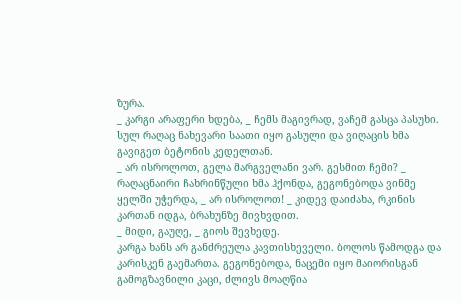ზურა.
_ კარგი არაფერი ხდება, _ ჩემს მაგივრად, ვაჩემ გასცა პასუხი.
სულ რაღაც ნახევარი საათი იყო გასული და ვიღაცის ხმა გავიგეთ ბეტონის კედელთან.
_ არ ისროლოთ, გელა მარგველანი ვარ. გესმით ჩემი? _ რაღაცნაირი ჩახრინწული ხმა ჰქონდა, გეგონებოდა ვინმე ყელში უჭერდა, _ არ ისროლოთ! _ კიდევ დაიძახა, რკინის კართან იდგა, ბრახუნზე მივხვდით.
_ მიდი, გაუღე, _ გიოს შევხედე.
კარგა ხანს არ განძრეულა კავთისხეველი. ბოლოს წამოდგა და კარისკენ გაემართა. გეგონებოდა, ნაცემი იყო მაიორისგან გამოგზავნილი კაცი, ძლივს მოაღწია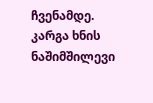ჩვენამდე.
კარგა ხნის ნაშიმშილევი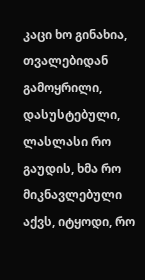კაცი ხო გინახია, თვალებიდან გამოყრილი, დასუსტებული, ლასლასი რო გაუდის, ხმა რო მიკნავლებული აქვს, იტყოდი, რო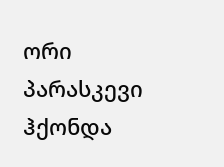ორი პარასკევი ჰქონდა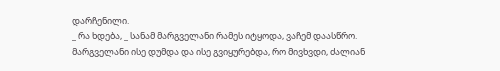დარჩენილი.
_ რა ხდება, _ სანამ მარგველანი რამეს იტყოდა, ვაჩემ დაასწრო.
მარგველანი ისე დუმდა და ისე გვიყურებდა, რო მივხვდი, ძალიან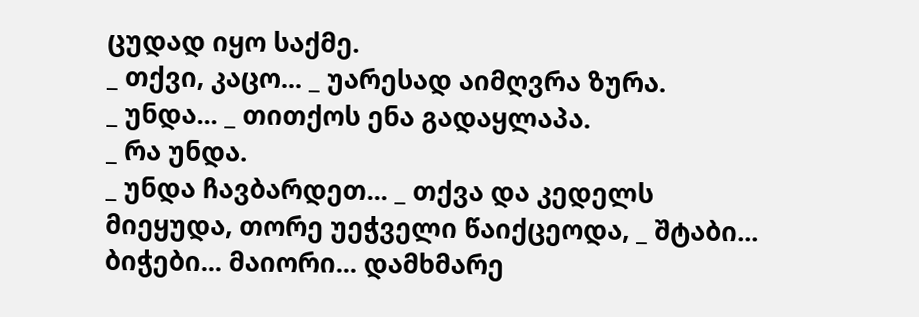ცუდად იყო საქმე.
_ თქვი, კაცო... _ უარესად აიმღვრა ზურა.
_ უნდა... _ თითქოს ენა გადაყლაპა.
_ რა უნდა.
_ უნდა ჩავბარდეთ... _ თქვა და კედელს მიეყუდა, თორე უეჭველი წაიქცეოდა, _ შტაბი... ბიჭები... მაიორი... დამხმარე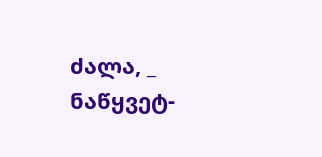ძალა, _ ნაწყვეტ-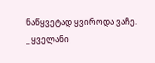ნაწყვეტად ყვიროდა ვაჩე.
_ ყველანი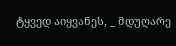ტყვედ აიყვანეს, _ მდუღარე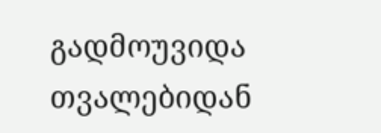გადმოუვიდა თვალებიდან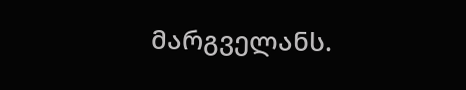მარგველანს.